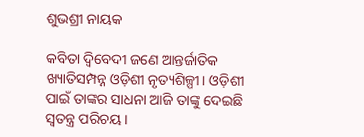ଶୁଭଶ୍ରୀ ନାୟକ

କବିତା ଦ୍ୱିବେଦୀ ଜଣେ ଆନ୍ତର୍ଜାତିକ ଖ୍ୟାତିସମ୍ପନ୍ନ ଓଡ଼ିଶୀ ନୃତ୍ୟଶିଳ୍ପୀ। ଓଡ଼ିଶୀ ପାଇଁ ତାଙ୍କର ସାଧନା ଆଜି ତାଙ୍କୁ ଦେଇଛି ସ୍ୱତନ୍ତ୍ର ପରିଚୟ।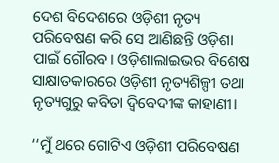ଦେଶ ବିଦେଶରେ ଓଡ଼ିଶୀ ନୃତ୍ୟ ପରିବେଷଣ କରି ସେ ଆଣିଛନ୍ତି ଓଡ଼ିଶା ପାଇଁ ଗୌରବ। ଓଡ଼ିଶାଲାଇଭର ବିଶେଷ ସାକ୍ଷାତକାରରେ ଓଡ଼ିଶୀ ନୃତ୍ୟଶିଳ୍ପୀ ତଥା ନୃତ୍ୟଗୁରୁ କବିତା ଦ୍ୱିବେଦୀଙ୍କ କାହାଣୀ।

‘‘ମୁଁ ଥରେ ଗୋଟିଏ ଓଡ଼ିଶୀ ପରିବେଷଣ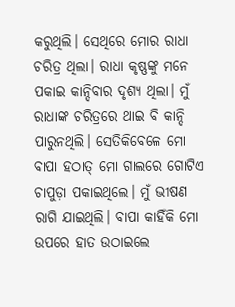କରୁଥିଲି। ସେଥିରେ ମୋର ରାଧା ଚରିତ୍ର ଥିଲା। ରାଧା କୃଷ୍ଣଙ୍କୁ ମନେ ପକାଇ କାନ୍ଦିବାର ଦୃଶ୍ୟ ଥିଲା। ମୁଁ ରାଧାଙ୍କ ଚରିତ୍ରରେ ଥାଇ ବି କାନ୍ଦି ପାରୁନଥିଲି। ସେତିକିବେଳେ ମୋ ବାପା ହଠାତ୍‌ ମୋ ଗାଲରେ ଗୋଟିଏ ଚାପୁଡ଼ା ପକାଇଥିଲେ। ମୁଁ ଭୀଷଣ ରାଗି ଯାଇଥିଲି। ବାପା କାହିଁକି ମୋ ଉପରେ ହାତ ଉଠାଇଲେ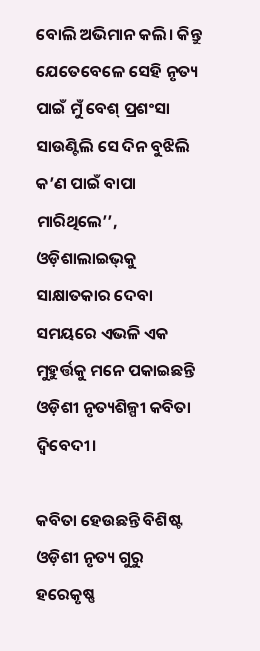ବୋଲି ଅଭିମାନ କଲି। କିନ୍ତୁ ଯେତେବେଳେ ସେହି ନୃତ୍ୟ ପାଇଁ ମୁଁ ବେଶ୍‌ ପ୍ରଶଂସା ସାଉଣ୍ଟିଲି ସେ ଦିନ ବୁଝିଲି କ’ଣ ପାଇଁ ବାପା ମାରିଥିଲେ’’, ଓଡ଼ିଶାଲାଇଭ୍‌କୁ ସାକ୍ଷାତକାର ଦେବା ସମୟରେ ଏଭଳି ଏକ ମୁହୁର୍ତ୍ତକୁ ମନେ ପକାଇଛନ୍ତି ଓଡ଼ିଶୀ ନୃତ୍ୟଶିଳ୍ପୀ କବିତା ଦ୍ୱିବେଦୀ।

କବିତା ହେଉଛନ୍ତି ବିଶିଷ୍ଟ ଓଡ଼ିଶୀ ନୃତ୍ୟ ଗୁରୁ ହରେକୃଷ୍ଣ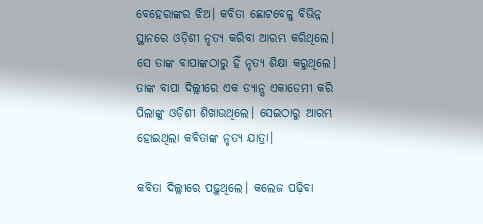ବେହେରାଙ୍କର ଝିଅ। କବିତା ଛୋଟବେଳୁ ବିଭିନ୍ନ ସ୍ଥାନରେ ଓଡ଼ିଶୀ ନୃତ୍ୟ କରିବା ଆରମ୍ଭ କରିଥିଲେ। ସେ ତାଙ୍କ ବାପାଙ୍କଠାରୁ ହିଁ ନୃତ୍ୟ ଶିକ୍ଷା କରୁଥିଲେ। ତାଙ୍କ ବାପା ଦିଲ୍ଲୀରେ ଏକ ଡ୍ୟାନ୍ସ ଏକାଡେମୀ କରି ପିଲାଙ୍କୁ ଓଡ଼ିଶୀ ଶିଖାଉଥିଲେ। ସେଇଠାରୁ ଆରମ୍ଭ ହୋଇଥିଲା କବିତାଙ୍କ ନୃତ୍ୟ ଯାତ୍ରା।

କବିତା ଦିଲ୍ଲୀରେ ପଢ଼ୁଥିଲେ। କଲେଜ ପଢ଼ିବା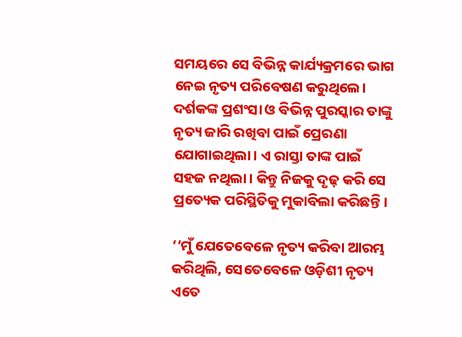ସମୟରେ ସେ ବିଭିନ୍ନ କାର୍ଯ୍ୟକ୍ରମରେ ଭାଗ ନେଇ ନୃତ୍ୟ ପରିବେଷଣ କରୁଥିଲେ। ଦର୍ଶକଙ୍କ ପ୍ରଶଂସା ଓ ବିଭିନ୍ନ ପୁରସ୍କାର ତାଙ୍କୁ ନୃତ୍ୟ ଜାରି ରଖିବା ପାଇଁ ପ୍ରେରଣା ଯୋଗାଇଥିଲା। ଏ ରାସ୍ତା ତାଙ୍କ ପାଇଁ ସହଜ ନଥିଲା। କିନ୍ତୁ ନିଜକୁ ଦୃଢ଼ କରି ସେ ପ୍ରତ୍ୟେକ ପରିସ୍ଥିତିକୁ ମୁକାବିଲା କରିଛନ୍ତି।

‘‘ମୁଁ ଯେତେବେଳେ ନୃତ୍ୟ କରିବା ଆରମ୍ଭ କରିଥିଲି, ସେତେବେଳେ ଓଡ଼ିଶୀ ନୃତ୍ୟ ଏତେ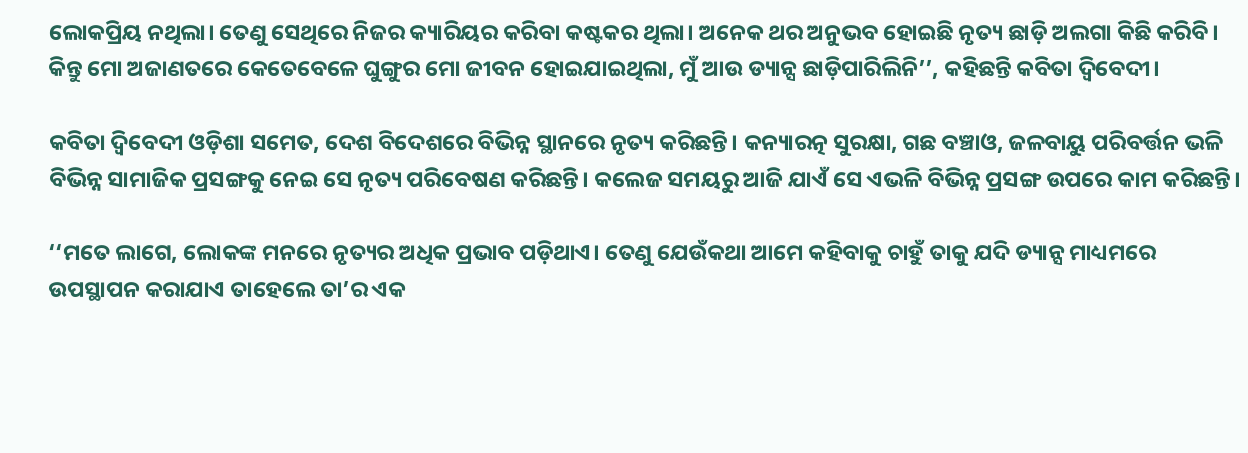ଲୋକପ୍ରିୟ ନଥିଲା। ତେଣୁ ସେଥିରେ ନିଜର କ୍ୟାରିୟର କରିବା କଷ୍ଟକର ଥିଲା। ଅନେକ ଥର ଅନୁଭବ ହୋଇଛି ନୃତ୍ୟ ଛାଡ଼ି ଅଲଗା କିଛି କରିବି। କିନ୍ତୁ ମୋ ଅଜାଣତରେ କେତେବେଳେ ଘୁଙ୍ଗୁର ମୋ ଜୀବନ ହୋଇଯାଇଥିଲା, ମୁଁ ଆଉ ଡ୍ୟାନ୍ସ ଛାଡ଼ିପାରିଲିନି’’, କହିଛନ୍ତି କବିତା ଦ୍ୱିବେଦୀ।

କବିତା ଦ୍ୱିବେଦୀ ଓଡ଼ିଶା ସମେତ, ଦେଶ ବିଦେଶରେ ବିଭିନ୍ନ ସ୍ଥାନରେ ନୃତ୍ୟ କରିଛନ୍ତି। କନ୍ୟାରତ୍ନ ସୁରକ୍ଷା, ଗଛ ବଞ୍ଚାଓ, ଜଳବାୟୁ ପରିବର୍ତ୍ତନ ଭଳି ବିଭିନ୍ନ ସାମାଜିକ ପ୍ରସଙ୍ଗକୁ ନେଇ ସେ ନୃତ୍ୟ ପରିବେଷଣ କରିଛନ୍ତି। କଲେଜ ସମୟରୁ ଆଜି ଯାଏଁ ସେ ଏଭଳି ବିଭିନ୍ନ ପ୍ରସଙ୍ଗ ଉପରେ କାମ କରିଛନ୍ତି।

‘‘ମତେ ଲାଗେ, ଲୋକଙ୍କ ମନରେ ନୃତ୍ୟର ଅଧିକ ପ୍ରଭାବ ପଡ଼ିଥାଏ। ତେଣୁ ଯେଉଁକଥା ଆମେ କହିବାକୁ ଚାହୁଁ ତାକୁ ଯଦି ଡ୍ୟାନ୍ସ ମାଧ୍ୟମରେ ଉପସ୍ଥାପନ କରାଯାଏ ତାହେଲେ ତା’ର ଏକ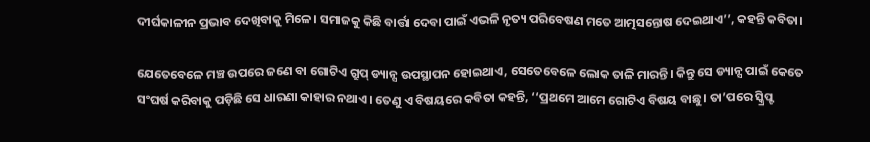ଦୀର୍ଘକାଳୀନ ପ୍ରଭାବ ଦେଖିବାକୁ ମିଳେ। ସମାଜକୁ କିଛି ବାର୍ତ୍ତା ଦେବା ପାଇଁ ଏଭଳି ନୃତ୍ୟ ପରିବେଷଣ ମତେ ଆତ୍ମସନ୍ତୋଷ ଦେଇଥାଏ’’, କହନ୍ତି କବିତା।

ଯେତେବେଳେ ମଞ୍ଚ ଉପରେ ଜଣେ ବା ଗୋଟିଏ ଗ୍ରୁପ୍‌ ଡ୍ୟାନ୍ସ ଉପସ୍ଥାପନ ହୋଇଥାଏ, ସେତେବେଳେ ଲୋକ ତାଳି ମାରନ୍ତି। କିନ୍ତୁ ସେ ଡ୍ୟାନ୍ସ ପାଇଁ କେତେ ସଂଘର୍ଷ କରିବାକୁ ପଡ଼ିଛି ସେ ଧାରଣା କାହାର ନଥାଏ। ତେଣୁ ଏ ବିଷୟରେ କବିତା କହନ୍ତି, ‘‘ପ୍ରଥମେ ଆମେ ଗୋଟିଏ ବିଷୟ ବାଛୁ। ତା’ପରେ ସ୍କ୍ରିପ୍ଟ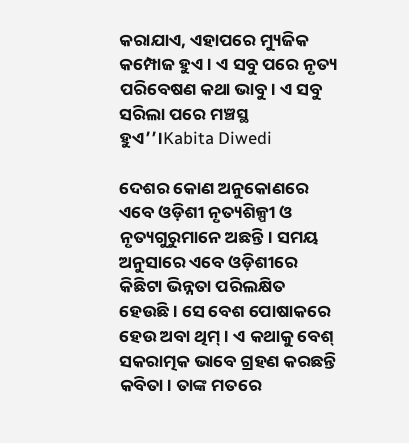କରାଯାଏ, ଏହାପରେ ମ୍ୟୁଜିକ କମ୍ପୋଜ ହୁଏ। ଏ ସବୁ ପରେ ନୃତ୍ୟ ପରିବେଷଣ କଥା ଭାବୁ। ଏ ସବୁ ସରିଲା ପରେ ମଞ୍ଚସ୍ଥ ହୁଏ’’।Kabita Diwedi

ଦେଶର କୋଣ ଅନୁକୋଣରେ ଏବେ ଓଡ଼ିଶୀ ନୃତ୍ୟଶିଳ୍ପୀ ଓ ନୃତ୍ୟଗୁରୁମାନେ ଅଛନ୍ତି। ସମୟ ଅନୁସାରେ ଏବେ ଓଡ଼ିଶୀରେ କିଛିଟା ଭିନ୍ନତା ପରିଲକ୍ଷିତ ହେଉଛି। ସେ ବେଶ ପୋଷାକରେ ହେଉ ଅବା ଥିମ୍‌। ଏ କଥାକୁ ବେଶ୍‌ ସକରାତ୍ମକ ଭାବେ ଗ୍ରହଣ କରଛନ୍ତି କବିତା। ତାଙ୍କ ମତରେ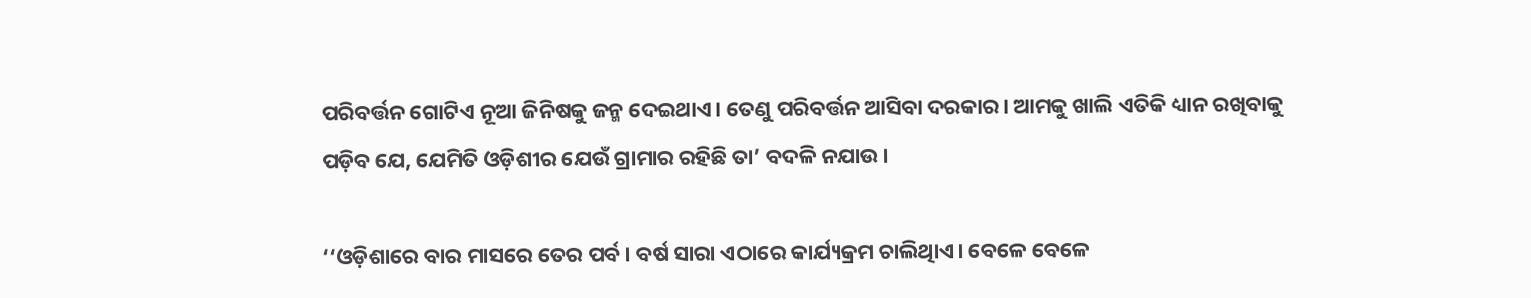ପରିବର୍ତ୍ତନ ଗୋଟିଏ ନୂଆ ଜିନିଷକୁ ଜନ୍ମ ଦେଇଥାଏ। ତେଣୁ ପରିବର୍ତ୍ତନ ଆସିବା ଦରକାର। ଆମକୁ ଖାଲି ଏତିକି ଧ୍ୟାନ ରଖିବାକୁ ପଡ଼ିବ ଯେ, ଯେମିତି ଓଡ଼ିଶୀର ଯେଉଁ ଗ୍ରାମାର ରହିଛି ତା’ ବଦଳି ନଯାଉ।

‘‘ଓଡ଼ିଶାରେ ବାର ମାସରେ ତେର ପର୍ବ। ବର୍ଷ ସାରା ଏଠାରେ କାର୍ଯ୍ୟକ୍ରମ ଚାଲିଥିାଏ। ବେଳେ ବେଳେ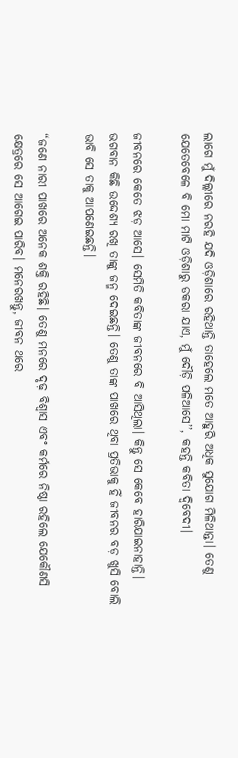ଲାଗେ ମୁଁ ଦିଲ୍ଲୀରେ ନରହି ଯଦି ଓଡ଼ିଶାରେ ରହିଥାନ୍ତି ତାହେଲେ ମତେ ଆହୁରି ଅଧିକ ସୁଯୋଗ ମିଳିଥାନ୍ତା। ତେଣୁ ଯେତେବେଳେ ବି ମୋ ମାଟି ଓଡ଼ିଶାରୁ ଡକରା ଯାଏ, ମୁଁ ଦୌଡ଼ି ପଳିଆସେ’’, କହନ୍ତି କବିତା ଦ୍ୱିବେଦୀ।

ଜୀବନରେ କେତେ ଝଡ଼ ଆସେ। ସେମିତି କବିତାଙ୍କ ଜୀବନରେ ବି ଆସିଥିଲା। କିନ୍ତୁ ସେ କେବେ ହାରିଯାଇନାହାନ୍ତି। ଭଗବାନ କିଛି ଉଦ୍ଦେଶ୍ୟ ରଖି ତାଙ୍କୁ ଜନ୍ମ ଦେଇଛନ୍ତି। ତେଣୁ ତାଙ୍କ ପାଖରେ ଥିବା ପ୍ରତିଭାକୁ ହିଁ ଜୀବନର ବଡ଼ ଖୁସି ବୋଲି ଭାବି ସେ ତାକୁ ଆପଣେଇଛନ୍ତି।

“ଜଣେ ନାରୀ ପାଖରେ ଅନେକ ଶକ୍ତି ରହିଛି। ତେଣୁ ମନରେ ଦୃଢ଼ ବିଶ୍ଵାସ ଏବଂ କର୍ମରେ ନିଷ୍ଠା ରହିଲେ ଯେକୌଣସି କ୍ଷେତ୍ରରେ ସେ ଆଗେଇ ପାରିବ। ମନେରଖନ୍ତୁ, ଜୀବନ ଥରେ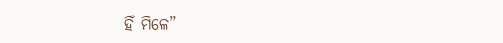ହିଁ ମିଳେ”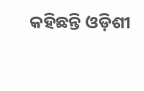କହିଛନ୍ତି ଓଡ଼ିଶୀ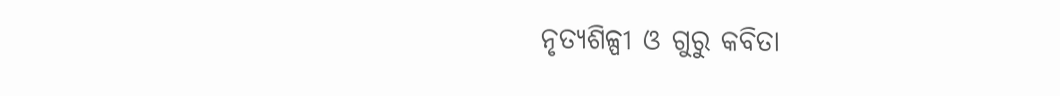ନୃତ୍ୟଶିଳ୍ପୀ ଓ ଗୁରୁ କବିତା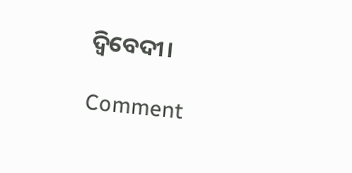ଦ୍ଵିବେଦୀ।

Comment